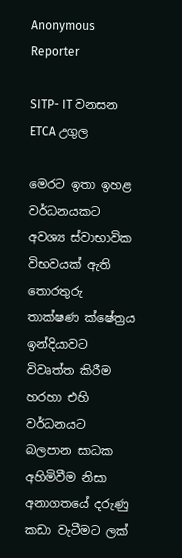Anonymous Reporter

SITP- IT වනසන ETCA උගුල

මෙරට ඉතා ඉහළ වර්ධනයකට අවශ්‍ය ස්වාභාවික විභවයක් ඇති තොරතුරු තාක්ෂණ ක්ෂේත්‍රය ඉන්දියාවට විවෘත්ත කිරීම හරහා එහි වර්ධනයට බලපාන සාධක අහිමිවීම නිසා අනාගතයේ දරුණු කඩා වැටීමට ලක්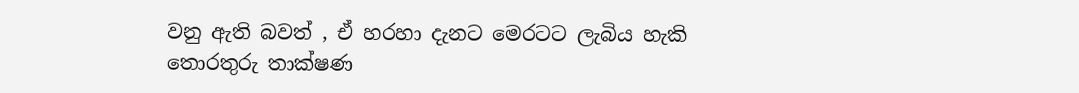වනු ඇති බවත් , ඒ හරහා දැනට මෙරටට ලැබිය හැකි තොරතුරු තාක්ෂණ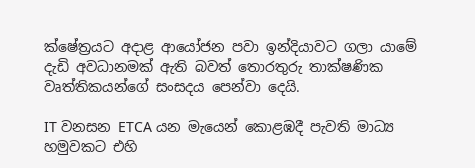ක්ෂේත්‍රයට අදාළ ආයෝජන පවා ඉන්දියාවට ගලා යාමේ දැඩි අවධානමක් ඇති බවත් තොරතුරු තාක්ෂණික වෘත්තිකයන්ගේ සංසදය පෙන්වා දෙයි.

IT වනසන ETCA යන මැයෙන් කොළඹදී පැවති මාධ්‍ය හමුවකට එහි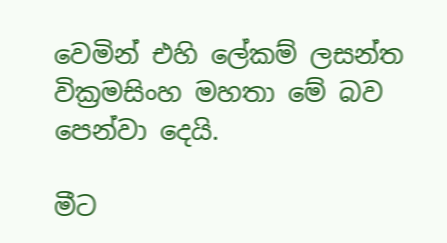වෙමින් එහි ලේකම් ලසන්ත වික්‍රමසිංහ මහතා මේ බව පෙන්වා දෙයි.

මීට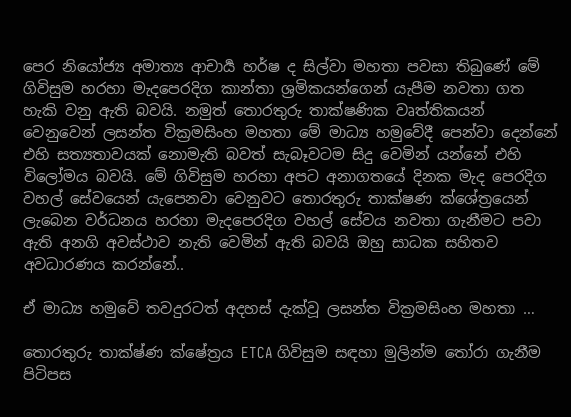පෙර නියෝජ්‍ය අමාත්‍ය ආචාර්‍ය හර්ෂ ද සිල්වා මහතා පවසා තිබුණේ මේ ගිවිසුම හරහා මැදපෙරදිග කාන්තා ශ්‍රමිකයන්ගෙන් යැපීම නවතා ගත හැකි වනු ඇති බවයි. නමුත් තොරතුරු තාක්ෂණික වෘත්තිකයන් වෙනුවෙන් ලසන්ත වික්‍රමසිංහ මහතා මේ මාධ්‍ය හමුවේදී පෙන්වා දෙන්නේ එහි සත්‍යතාවයක් නොමැති බවත් සැබෑවටම සිදු වෙමින් යන්නේ එහි විලෝමය බවයි. මේ ගිවිසුම හරහා අපට අනාගතයේ දිනක මැද පෙරදිග වහල් සේවයෙන් යැපෙනවා වෙනුවට තොරතුරු තාක්ෂණ ක්ශේත්‍රයෙන් ලැබෙන වර්ධනය හරහා මැදපෙරදිග වහල් සේවය නවතා ගැනීමට පවා ඇති අනගි අවස්ථාව නැති වෙමින් ඇති බවයි ඔහු සාධක සහිතව අවධාරණය කරන්නේ..

ඒ මාධ්‍ය හමුවේ තවදුරටත් අදහස් දැක්වූ ලසන්ත වික්‍රමසිංහ මහතා …

තොරතුරු තාක්ෂ්ණ ක්ෂේත්‍රය ETCA ගිවිසුම සඳහා මුලින්ම තෝරා ගැනීම පිටිපස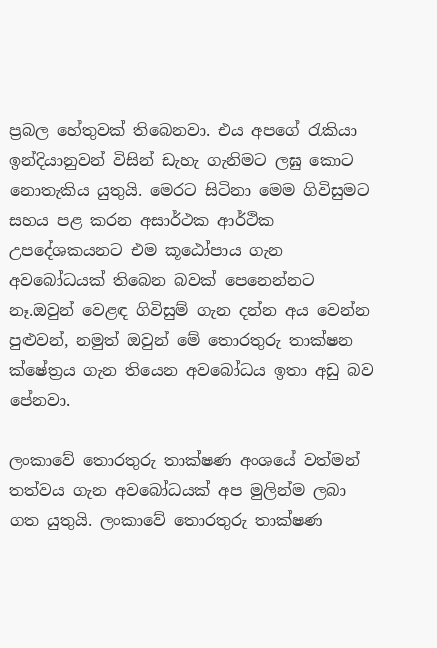ප්‍රබල හේතුවක් තිබෙනවා. එය අපගේ රැකියා ඉන්දියානුවන් විසින් ඩැහැ ගැනිමට ලඝු කොට නොතැකිය යුතුයි. මෙරට සිටිනා මෙම ගිවිසුමට සහය පළ කරන අසාර්ථක ආර්ථික උපදේශකයනට එම කූඨෝපාය ගැන අවබෝධයක් තිබෙන බවක් පෙනෙන්නට නෑ.ඔවුන් වෙළඳ ගිවිසුම් ගැන දන්න අය වෙන්න පුළුවන්, නමුත් ඔවුන් මේ තොරතුරු තාක්ෂන ක්ෂේත්‍රය ගැන තියෙන අවබෝධය ඉතා අඩු බව පේනවා.

ලංකාවේ තොරතුරු තාක්ෂණ අංශයේ වත්මන් තත්වය ගැන අවබෝධයක් අප මුලින්ම ලබා ගත යුතුයි. ලංකාවේ තොරතුරු තාක්ෂණ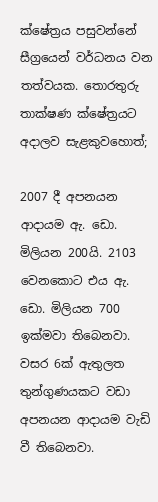ක්ෂේත්‍රය පසුවන්නේ සීග්‍රයෙන් වර්ධනය වන තත්වයක. තොරතුරු තාක්ෂණ ක්ෂේත්‍රයට අදාලව සැළකුවහොත්;

2007 දී අපනයන ආදායම ඇ. ඩො. මිලියන 200යි. 2103 වෙනකොට එය ඇ. ඩො. මිලියන 700 ඉක්මවා තිබෙනවා. වසර 6ක් ඇතුලත තුන්ගුණයකට වඩා අපනයන ආදායම වැඩි වී තිබෙනවා.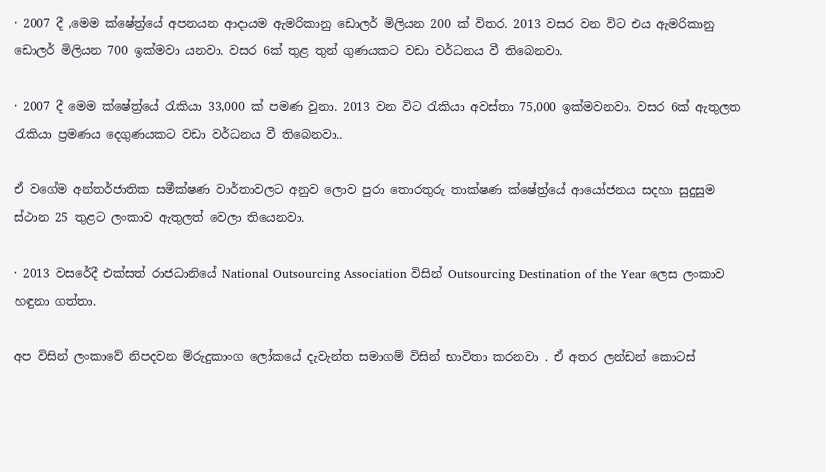· 2007 දී ,මෙම ක්ෂේත්‍ර්යේ අපනයන ආදායම ඇමරිකානු ඩොලර් මිලියන 200 ක් විතර. 2013 වසර වන විට එය ඇමරිකානු ඩොලර් මිලියන 700 ඉක්මවා යනවා. වසර 6ක් තුළ තුන් ගුණයකට වඩා වර්ධනය වී තිබෙනවා.

· 2007 දී මෙම ක්ෂේත්‍ර්යේ රැකියා 33,000 ක් පමණ වුනා. 2013 වන විට රැකියා අවස්තා 75,000 ඉක්මවනවා. වසර 6ක් ඇතුලත රැකියා ප්‍රමණය දෙගුණයකට වඩා වර්ධනය වී තිබෙනවා..

ඒ වගේම අන්තර්ජාතික සමීක්ෂණ වාර්තාවලට අනුව ලොව පුරා තොරතුරු තාක්ෂණ ක්ෂේත්‍ර්යේ ආයෝජනය සදහා සුදුසුම ස්ථාන 25 තුළට ලංකාව ඇතුලත් වෙලා තියෙනවා.

· 2013 වසරේදී එක්සත් රාජධානියේ National Outsourcing Association විසින් Outsourcing Destination of the Year ලෙස ලංකාව හඳුනා ගත්තා.

අප විසින් ලංකාවේ නිපදවන ම්රුදුකාංග ලෝකයේ දැවැන්ත සමාගම් විසින් භාවිතා කරනවා . ඒ අතර ලන්ඩන් කොටස්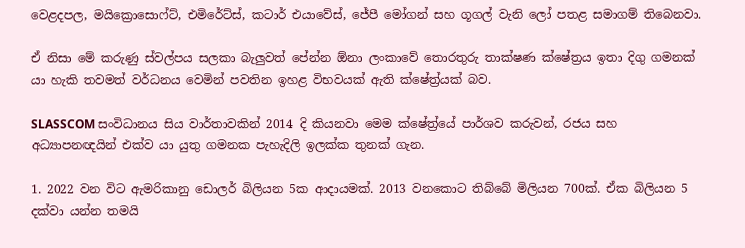වෙළදපල, මයික්‍රොසොෆ්ට්, එමිරේට්ස්, කටාර් එයාවේස්, ජේපී මෝගන් සහ ගූගල් වැනි ලෝ පතළ සමාගම් තිබෙනවා.

ඒ නිසා මේ කරුණු ස්වල්පය සලකා බැලුවත් පේන්න ඕනා ලංකාවේ තොරතුරු තාක්ෂණ ක්ෂේත්‍රය ඉතා දිගු ගමනක් යා හැකි තවමත් වර්ධනය වෙමින් පවතින ඉහළ විභවයක් ඇති ක්ෂේත්‍ර්යක් බව.

SLASSCOM සංවිධානය සිය වාර්තාවකින් 2014 දි කියනවා මෙම ක්ෂේත්‍ර්යේ පාර්ශව කරුවන්, රජය සහ අධ්‍යාපනඥයින් එක්ව යා යුතු ගමනක පැහැදිලි ඉලක්ක තුනක් ගැන.

1. 2022 වන විට ඇමරිකානු ඩොලර් බිලියන 5ක ආදායමක්. 2013 වනකොට තිබ්බේ මිලියන 700ක්. ඒක බිලියන 5 දක්වා යන්න තමයි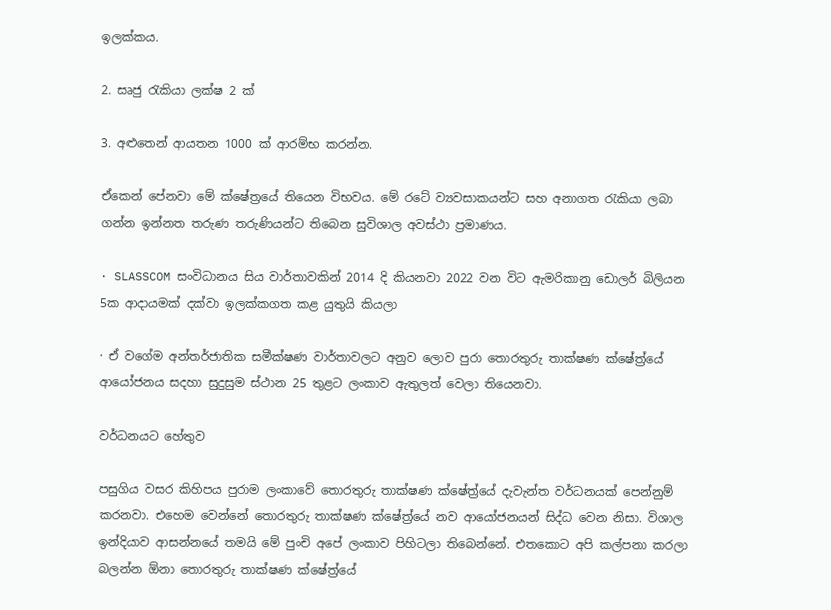ඉලක්කය.

2. සෘජු රැකියා ලක්ෂ 2 ක්

3. අළුතෙන් ආයතන 1000 ක් ආරම්භ කරන්න.

ඒකෙන් පේනවා මේ ක්ෂේත්‍රයේ තියෙන විභවය. මේ රටේ ව්‍යවසාකයන්ට සහ අනාගත රැකියා ලබා ගන්න ඉන්නත තරුණ තරුණියන්ට තිබෙන සුවිශාල අවස්ථා ප්‍රමාණය.

· SLASSCOM සංවිධානය සිය වාර්තාවකින් 2014 දි කියනවා 2022 වන විට ඇමරිකානු ඩොලර් බිලියන 5ක ආදායමක් දක්වා ඉලක්කගත කළ යුතුයි කියලා

· ඒ වගේම අන්තර්ජාතික සමීක්ෂණ වාර්තාවලට අනුව ලොව පුරා තොරතුරු තාක්ෂණ ක්ෂේත්‍ර්යේ ආයෝජනය සදහා සුදුසුම ස්ථාන 25 තුළට ලංකාව ඇතුලත් වෙලා තියෙනවා.

වර්ධනයට හේතුව

පසුගිය වසර කිහිපය පුරාම ලංකාවේ තොරතුරු තාක්ෂණ ක්ෂේත්‍ර්යේ දැවැන්ත වර්ධනයක් පෙන්නුම් කරනවා. එහෙම වෙන්නේ තොරතුරු තාක්ෂණ ක්ෂේත්‍ර්යේ නව ආයෝජනයන් සිද්ධ වෙන නිසා. විශාල ඉන්දියාව ආසන්නයේ තමයි මේ පුංචි අපේ ලංකාව පිහිටලා තිබෙන්නේ. එතකොට අපි කල්පනා කරලා බලන්න ඕනා තොරතුරු තාක්ෂණ ක්ෂේත්‍ර්යේ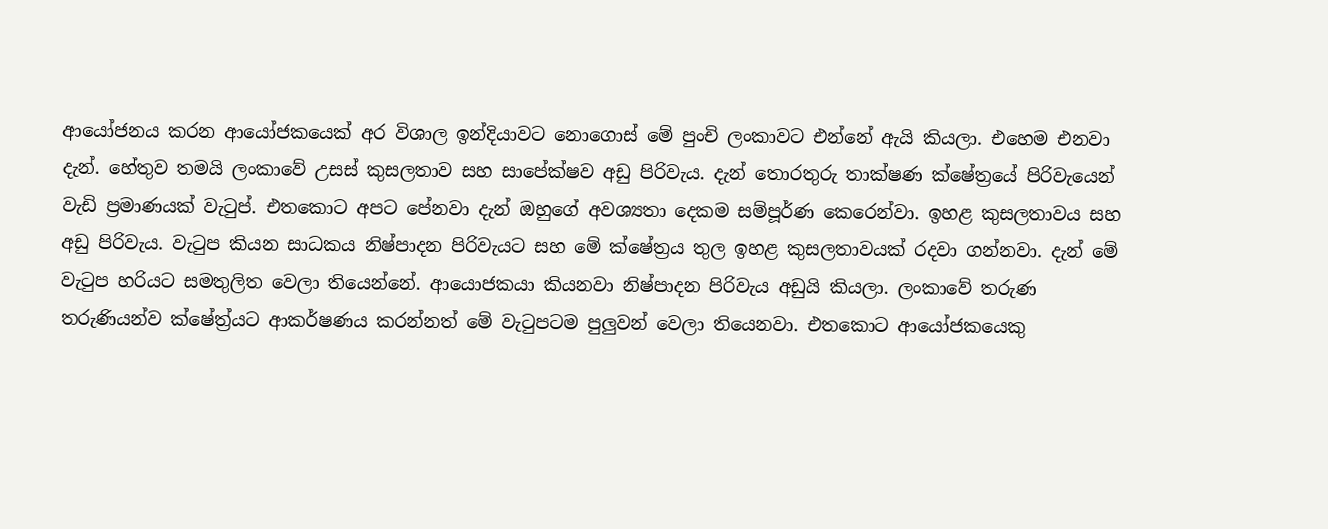ආයෝජනය කරන ආයෝජකයෙක් අර විශාල ඉන්දියාවට නොගොස් මේ පුංචි ලංකාවට එන්නේ ඇයි කියලා. එහෙම එනවා දැන්. හේතුව තමයි ලංකාවේ උසස් කුසලතාව සහ සාපේක්ෂව අඩු පිරිවැය. දැන් තොරතුරු තාක්ෂණ ක්ෂේත්‍රයේ පිරිවැයෙන් වැඩි ප්‍රමාණයක් වැටුප්. එතකොට අපට පේනවා දැන් ඔහුගේ අවශ්‍යතා දෙකම සම්පූර්ණ කෙරෙන්වා. ඉහළ කුසලතාවය සහ අඩු පිරිවැය. වැටුප කියන සාධකය නිෂ්පාදන පිරිවැයට සහ මේ ක්ෂේත්‍රය තුල ඉහළ කුසලතාවයක් රදවා ගන්නවා. දැන් මේ වැටුප හරියට සමතුලිත වෙලා තියෙන්නේ. ආයොජකයා කියනවා නිෂ්පාදන පිරිවැය අඩුයි කියලා. ලංකාවේ තරුණ තරුණියන්ව ක්ෂේත්‍ර්යට ආකර්ෂණය කරන්නත් මේ වැටුපටම පුලුවන් වෙලා තියෙනවා. එතකොට ආයෝජකයෙකු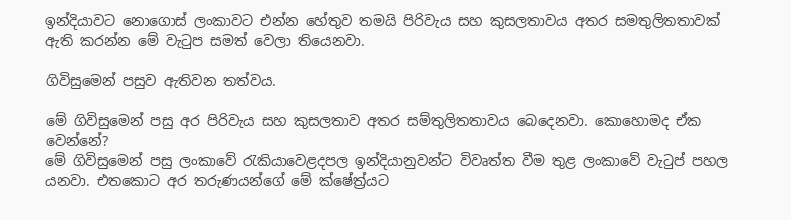ඉන්දියාවට නොගොස් ලංකාවට එන්න හේතුව තමයි පිරිවැය සහ කුසලතාවය අතර සමතුලිතතාවක් ඇති කරන්න මේ වැටුප සමත් වෙලා තියෙනවා.

ගිවිසුමෙන් පසුව ඇතිවන තත්වය.

මේ ගිවිසුමෙන් පසු අර පිරිවැය සහ කුසලතාව අතර සම්තුලිතතාවය බෙදෙනවා. කොහොමද ඒක වෙන්නේ?
මේ ගිවිසුමෙන් පසු ලංකාවේ රැකියාවෙළදපල ඉන්දියානුවන්ට විවෘත්ත වීම තුළ ලංකාවේ වැටුප් පහල යනවා. එතකොට අර තරුණයන්ගේ මේ ක්ෂේත්‍ර්යට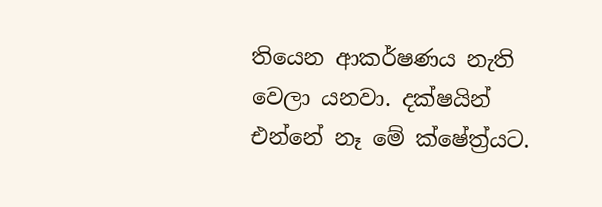තියෙන ආකර්ෂණය නැති වෙලා යනවා. දක්ෂයින් එන්නේ නෑ මේ ක්ෂේත්‍ර්යට.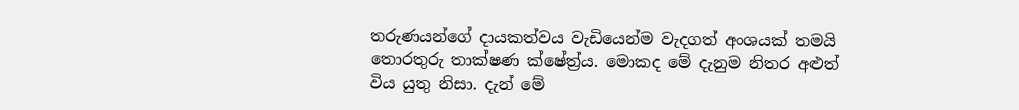තරුණයන්ගේ දායකත්වය වැඩියෙන්ම වැදගත් අංශයක් තමයි තොරතුරු තාක්ෂණ ක්ෂේත්‍ර්ය. මොකද මේ දැනුම නිතර අළුත් විය යුතු නිසා. දැන් මේ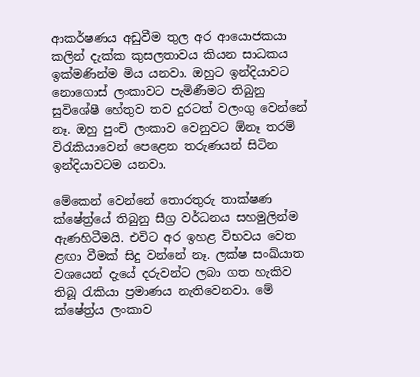ආකර්ෂණය අඩුවීම තුල අර ආයොජකයා කලින් දැක්ක කුසලතාවය කියන සාධකය ඉක්මණින්ම මිය යනවා. ඔහුට ඉන්දියාවට නොගොස් ලංකාවට පැමිණීමට තිබුනු සුවිශේෂී හේතුව තව දුරටත් වලංගු වෙන්නේ නෑ. ඔහු පුංචි ලංකාව වෙනුවට ඕනෑ තරම් විරැකියාවෙන් පෙළෙන තරුණයන් සිටින ඉන්දියාවටම යනවා.

මේකෙන් වෙන්නේ තොරතුරු තාක්ෂණ ක්ෂේත්‍ර්යේ තිබුනු සීග්‍ර වර්ධනය සහමුලින්ම ඇණහිටීමයි. එවිට අර ඉහළ විභවය වෙත ළඟා වීමක් සිදු වන්නේ නෑ. ලක්ෂ සංඛ්යාත වශයෙන් දැයේ දරුවන්ට ලබා ගත හැකිව තිබූ රැකියා ප්‍රමාණය නැතිවෙනවා. මේ ක්ෂේත්‍ර්ය ලංකාව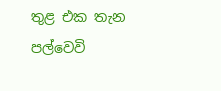තුළ එක තැන පල්වෙවි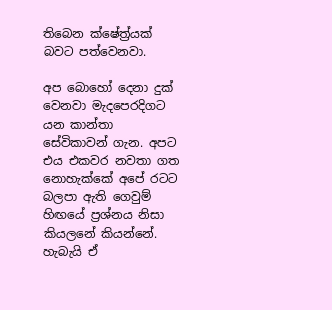තිබෙන ක්ෂේත්‍ර්යක් බවට පත්වෙනවා.

අප බොහෝ දෙනා දුක් වෙනවා මැදපෙරදිගට යන කාන්තා සේවිකාවන් ගැන. අපට එය එකවර නවතා ගත නොහැක්කේ අපේ රටට බලපා ඇති ගෙවුම් හිඟයේ ප්‍රශ්නය නිසා කියලනේ කියන්නේ. හැබැයි ඒ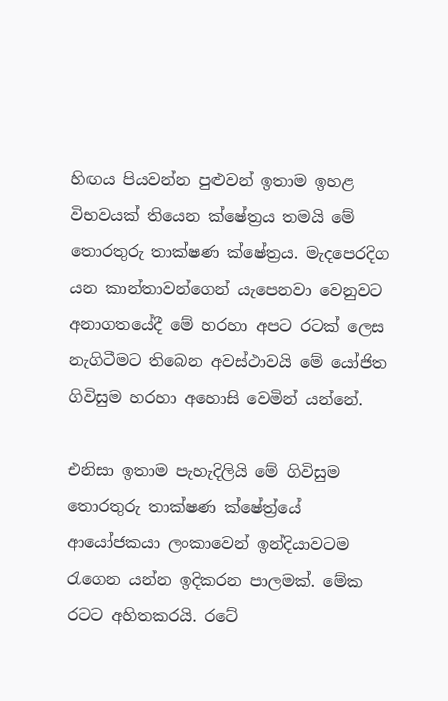හිඟය පියවන්න පුළුවන් ඉතාම ඉහළ විභවයක් තියෙන ක්ෂේත්‍රය තමයි මේ තොරතුරු තාක්ෂණ ක්ෂේත්‍රය. මැදපෙරදිග යන කාන්තාවන්ගෙන් යැපෙනවා වෙනුවට අනාගතයේදී මේ හරහා අපට රටක් ලෙස නැගිටීමට තිබෙන අවස්ථාවයි මේ යෝජිත ගිවිසුම හරහා අහොසි වෙමින් යන්නේ.

එනිසා ඉතාම පැහැදිලියි මේ ගිවිසුම තොරතුරු තාක්ෂණ ක්ෂේත්‍ර්යේ ආයෝජකයා ලංකාවෙන් ඉන්දියාවටම රැගෙන යන්න ඉදිකරන පාලමක්. මේක රටට අහිතකරයි. රටේ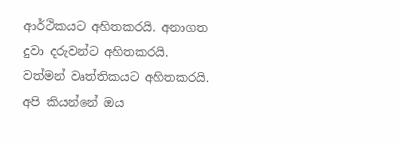ආර්ථිකයට අහිතකරයි. අනාගත දුවා දරුවන්ට අහිතකරයි. වත්මන් වෘත්තිකයට අහිතකරයි. අපි කියන්නේ ඔය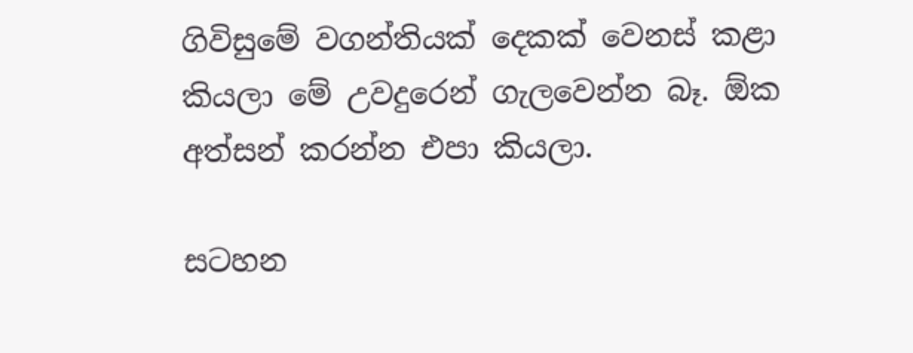ගිවිසුමේ වගන්තියක් දෙකක් වෙනස් කළා කියලා මේ උවදුරෙන් ගැලවෙන්න බෑ. ඕක අත්සන් කරන්න එපා කියලා.

සටහන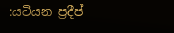:යටියන ප්‍රදීප්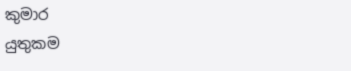කුමාර
යුතුකම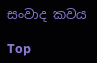සංවාද කවය

Top